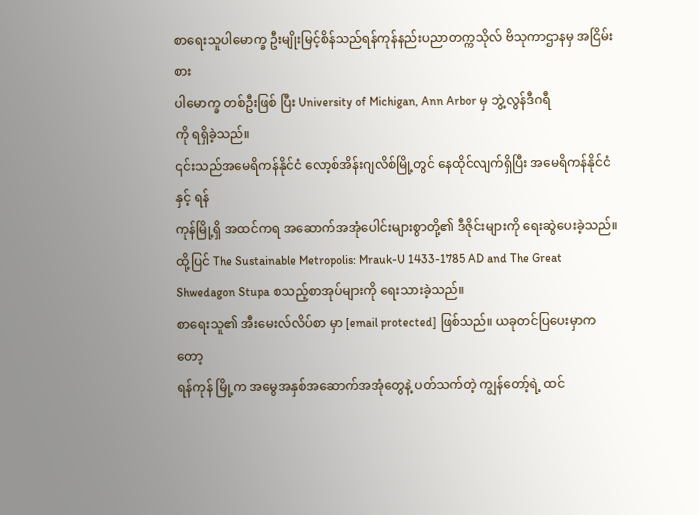စာရေးသူပါမောက္ခ ဦးမျိုးမြင့်စိန်သည်ရန်ကုန်နည်းပညာတက္ကသိုလ် ဗိသုကာဌာနမှ အငြိမ်းစား
ပါမောက္ခ တစ်ဦးဖြစ် ပြီး University of Michigan, Ann Arbor မှ ဘွဲ့လွန်ဒီဂရီ
ကို ရရှိခဲ့သည်။
၎င်းသည်အမေရိကန်နိုင်ငံ လော့စ်အိန်းဂျလိစ်မြို့တွင် နေထိုင်လျက်ရှိပြီး အမေရိကန်နိုင်ငံနှင့် ရန်
ကုန်မြို့ရှိ အထင်ကရ အဆောက်အအုံပေါင်းများစွာတို့၏ ဒီဇိုင်းများကို ရေးဆွဲပေးခဲ့သည်။
ထို့ပြင် The Sustainable Metropolis: Mrauk-U 1433-1785 AD and The Great
Shwedagon Stupa စသည့်စာအုပ်များကို ရေးသားခဲ့သည်။
စာရေးသူ၏ အီးမေးလ်လိပ်စာ မှာ [email protected] ဖြစ်သည်။ ယခုတင်ပြပေးမှာကတော့
ရန်ကုန် မြို့က အမွေအနှစ်အဆောက်အအုံတွေနဲ့ ပတ်သက်တဲ့ ကျွန်တော့်ရဲ့ ထင်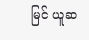မြင် ယူဆ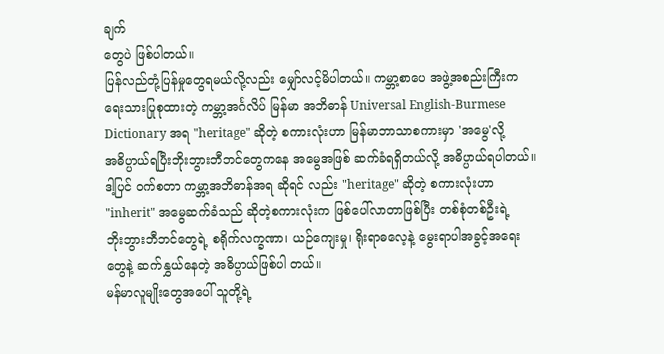ချက်
တွေပဲ ဖြစ်ပါတယ်။
ပြန်လည်တုံ့ပြန်မှုတွေရမယ်လို့လည်း မျှော်လင့်မိပါတယ်။ ကမ္ဘာ့စာပေ အဖွဲ့အစည်းကြီးက
ရေးသားပြုစုထားတဲ့ ကမ္ဘာ့အင်္ဂလိပ် မြန်မာ အဘိဓာန် Universal English-Burmese
Dictionary အရ "heritage" ဆိုတဲ့ စကားလုံးဟာ မြန်မာဘာသာစကားမှာ 'အမွေ'လို့
အဓိပ္ပာယ်ရပြီးဘိုးဘွားဘီဘင်တွေကနေ အမွေအဖြစ် ဆက်ခံရရှိတယ်လို့ အဓိပ္ပာယ်ရပါတယ်။
ဒါ့ပြင် ၀က်စတာ ကမ္ဘာ့အဘိဓာန်အရ ဆိုရင် လည်း "heritage" ဆိုတဲ့ စကားလုံးဟာ
"inherit" အမွေဆက်ခံသည် ဆိုတဲ့စကားလုံးက ဖြစ်ပေါ်လာတာဖြစ်ပြီး တစ်စုံတစ်ဦးရဲ့
ဘိုးဘွားဘီဘင်တွေရဲ့ စရိုက်လက္ခဏာ၊ ယဉ်ကျေးမှု၊ ရိုးရာဓလေ့နဲ့ မွေးရာပါအခွင့်အရေး
တွေနဲ့ ဆက်နွှယ်နေတဲ့ အဓိပ္ပာယ်ဖြစ်ပါ တယ်။
မန်မာလူမျိုးတွေအပေါ် သူတို့ရဲ့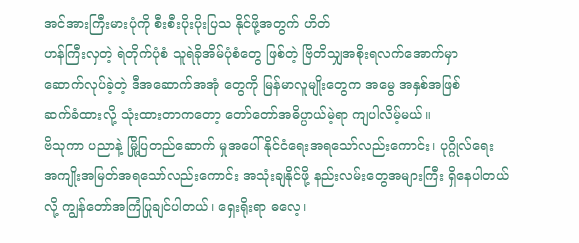အင်အားကြီးမားပုံကို စီးစီးပိုးပိုးပြသ နိုင်ဖို့အတွက် ဟိတ်
ဟန်ကြီးလှတဲ့ ရဲတိုက်ပုံစံ သူရဲခိုအိမ်ပုံစံတွေ ဖြစ်တဲ့ ဗြိတိသျှအစိုးရလက်အောက်မှာ
ဆောက်လုပ်ခဲ့တဲ့ ဒီအဆောက်အအုံ တွေကို မြန်မာလူမျိုးတွေက အမွေ အနှစ်အဖြစ်
ဆက်ခံထားလို့ သုံးထားတာကတော့ တော်တော်အဓိပ္ပာယ်မဲ့ရာ ကျပါလိမ့်မယ်။
ဗိသုကာ ပညာနဲ့ မြို့ပြတည်ဆောက် မှုအပေါ် နိုင်ငံရေးအရသော်လည်းကောင်း၊ ပုဂ္ဂိုလ်ရေး
အကျိုးအမြတ်အရသော်လည်းကောင်း အသုံးချနိုင်ဖို့ နည်းလမ်းတွေအများကြီး ရှိနေပါတယ်
လို့ ကျွန်တော်အကြံပြုချင်ပါတယ်၊ ရှေးရိုးရာ ဓလေ့၊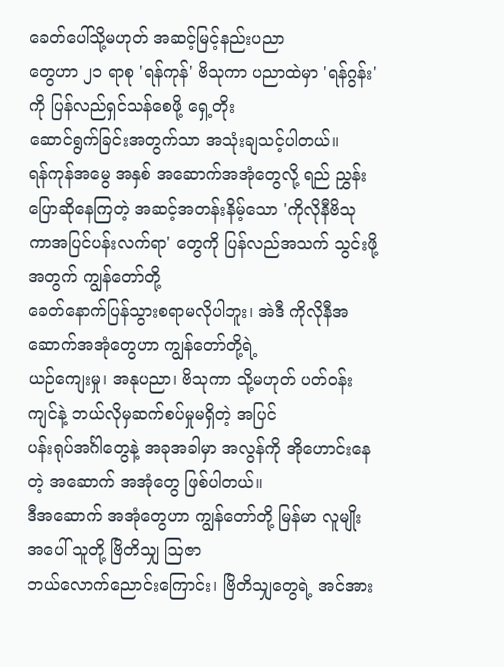ခေတ်ပေါ်သို့မဟုတ် အဆင့်မြင့်နည်းပညာ
တွေဟာ ၂၁ ရာစု 'ရန်ကုန်' ဗိသုကာ ပညာထဲမှာ 'ရန်ဂွန်း'ကို ပြန်လည်ရှင်သန်စေဖို့ ရှေ့တိုး
ဆောင်ရွက်ခြင်းအတွက်သာ အသုံးချသင့်ပါတယ်။
ရန်ကုန်အမွေ အနှစ် အဆောက်အအုံတွေလို့ ရည် ညွှန်းပြောဆိုနေကြတဲ့ အဆင့်အတန်းနိမ့်သော 'ကိုလိုနီဗိသုကာအပြင်ပန်းလက်ရာ' တွေကို ပြန်လည်အသက် သွင်းဖို့အတွက် ကျွန်တော်တို့
ခေတ်နောက်ပြန်သွားစရာမလိုပါဘူး၊ အဲဒီ ကိုလိုနီအဆောက်အအုံတွေဟာ ကျွန်တော်တို့ရဲ့
ယဉ်ကျေးမှု၊ အနုပညာ၊ ဗိသုကာ သို့မဟုတ် ပတ်ဝန်းကျင်နဲ့ ဘယ်လိုမှဆက်စပ်မှုမရှိတဲ့ အပြင်
ပန်းရုပ်အင်္ဂါတွေနဲ့ အခုအခါမှာ အလွန်ကို အိုဟောင်းနေတဲ့ အဆောက် အအုံတွေ ဖြစ်ပါတယ်။
ဒီအဆောက် အအုံတွေဟာ ကျွန်တော်တို့ မြန်မာ လူမျိုးအပေါ် သူတို့ ဗြိတိသျှ ဩဇာ
ဘယ်လောက်ညောင်းကြောင်း၊ ဗြိတိသျှတွေရဲ့ အင်အား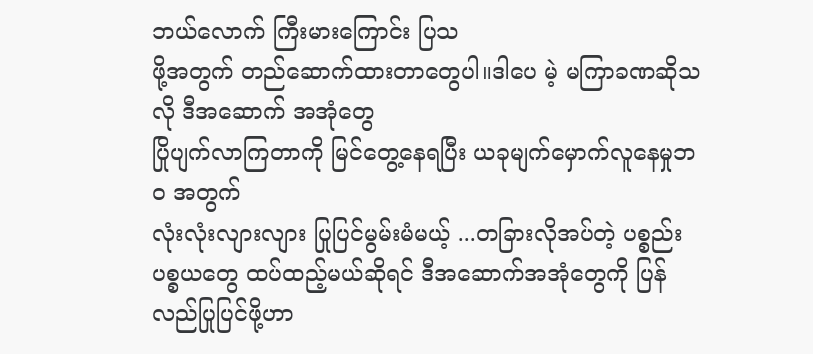ဘယ်လောက် ကြီးမားကြောင်း ပြသ
ဖို့အတွက် တည်ဆောက်ထားတာတွေပါ။ဒါပေ မဲ့ မကြာခဏဆိုသလို ဒီအဆောက် အအုံတွေ
ပြိုပျက်လာကြတာကို မြင်တွေ့နေရပြီး ယခုမျက်မှောက်လူနေမှုဘဝ အတွက်
လုံးလုံးလျားလျား ပြုပြင်မွမ်းမံမယ့် ...တခြားလိုအပ်တဲ့ ပစ္စည်းပစ္စယတွေ ထပ်ထည့်မယ်ဆိုရင် ဒီအဆောက်အအုံတွေကို ပြန်လည်ပြုပြင်ဖို့ဟာ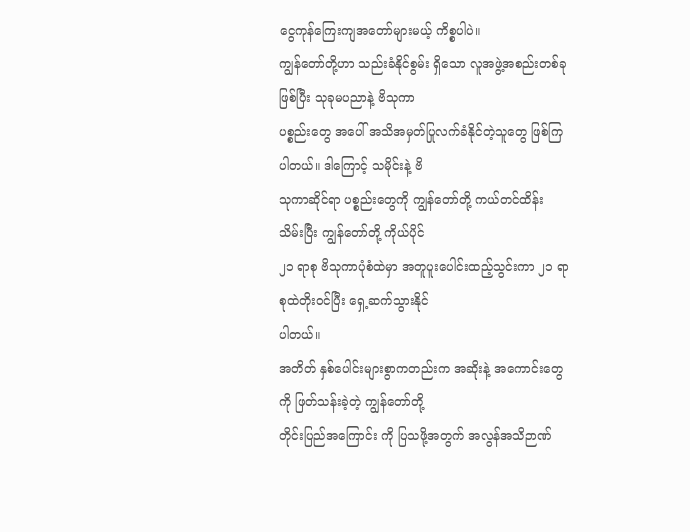ငွေကုန်ကြေးကျအတော်များမယ့် ကိစ္စပါပဲ။
ကျွန်တော်တို့ဟာ သည်းခံနိုင်စွမ်း ရှိသော လူအဖွဲ့အစည်းတစ်ခုဖြစ်ပြီး သုခုမပညာနဲ့ ဗိသုကာ
ပစ္စည်းတွေ အပေါ် အသိအမှတ်ပြုလက်ခံနိုင်တဲ့သူတွေ ဖြစ်ကြပါတယ်။ ဒါကြောင့် သမိုင်းနဲ့ ဗိ
သုကာဆိုင်ရာ ပစ္စည်းတွေကို ကျွန်တော်တို့ ကယ်တင်ထိန်း သိမ်းပြီး ကျွန်တော်တို့ ကိုယ်ပိုင်
၂၁ ရာစု ဗိသုကာပုံစံထဲမှာ အတူပူးပေါင်းထည့်သွင်းကာ ၂၁ ရာစုထဲတိုးဝင်ပြီး ရှေ့ဆက်သွားနိုင်
ပါတယ်။
အတိတ် နှစ်ပေါင်းများစွာကတည်းက အဆိုးနဲ့ အကောင်းတွေကို ဖြတ်သန်းခဲ့တဲ့ ကျွန်တော်တို့
တိုင်းပြည်အကြောင်း ကို ပြသဖို့အတွက် အလွန်အသိဉာဏ်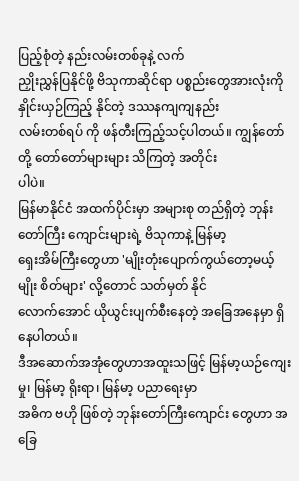ပြည့်စုံတဲ့ နည်းလမ်းတစ်ခုနဲ့ လက်
ညှိုးညွှန်ပြနိုင်ဖို့ ဗိသုကာဆိုင်ရာ ပစ္စည်းတွေအားလုံးကို နှိုင်းယှဉ်ကြည့် နိုင်တဲ့ ဒဿနကျကျနည်း
လမ်းတစ်ရပ် ကို ဖန်တီးကြည့်သင့်ပါတယ်။ ကျွန်တော်တို့ တော်တော်များများ သိကြတဲ့ အတိုင်း
ပါပဲ။
မြန်မာနိုင်ငံ အထက်ပိုင်းမှာ အများစု တည်ရှိတဲ့ ဘုန်းတော်ကြီး ကျောင်းများရဲ့ ဗိသုကာနဲ့ မြန်မာ့
ရှေးအိမ်ကြီးတွေဟာ 'မျိုးတုံးပျောက်ကွယ်တော့မယ့် မျိုး စိတ်များ' လို့တောင် သတ်မှတ် နိုင်
လောက်အောင် ယိုယွင်းပျက်စီးနေတဲ့ အခြေအနေမှာ ရှိနေပါတယ်။
ဒီအဆောက်အအုံတွေဟာအထူးသဖြင့် မြန်မာ့ယဉ်ကျေးမှု၊ မြန်မာ့ ရိုးရာ၊ မြန်မာ့ ပညာရေးမှာ
အဓိက ဗဟို ဖြစ်တဲ့ ဘုန်းတော်ကြီးကျောင်း တွေဟာ အခြေ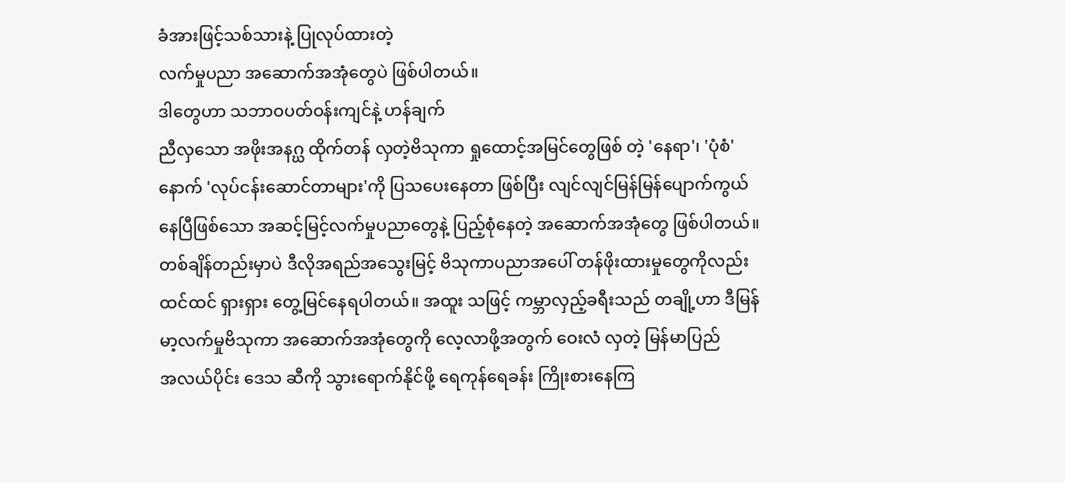ခံအားဖြင့်သစ်သားနဲ့ ပြုလုပ်ထားတဲ့
လက်မှုပညာ အဆောက်အအုံတွေပဲ ဖြစ်ပါတယ်။
ဒါတွေဟာ သဘာဝပတ်ဝန်းကျင်နဲ့ ဟန်ချက်
ညီလှသော အဖိုးအနဂ္ဃ ထိုက်တန် လှတဲ့ဗိသုကာ ရှုထောင့်အမြင်တွေဖြစ် တဲ့ 'နေရာ'၊ 'ပုံစံ'
နောက် 'လုပ်ငန်းဆောင်တာများ'ကို ပြသပေးနေတာ ဖြစ်ပြီး လျင်လျင်မြန်မြန်ပျောက်ကွယ်
နေပြီဖြစ်သော အဆင့်မြင့်လက်မှုပညာတွေနဲ့ ပြည့်စုံနေတဲ့ အဆောက်အအုံတွေ ဖြစ်ပါတယ်။
တစ်ချိန်တည်းမှာပဲ ဒီလိုအရည်အသွေးမြင့် ဗိသုကာပညာအပေါ် တန်ဖိုးထားမှုတွေကိုလည်း
ထင်ထင် ရှားရှား တွေ့မြင်နေရပါတယ်။ အထူး သဖြင့် ကမ္ဘာလှည့်ခရီးသည် တချို့ဟာ ဒီမြန်
မာ့လက်မှုဗိသုကာ အဆောက်အအုံတွေကို လေ့လာဖို့အတွက် ဝေးလံ လှတဲ့ မြန်မာပြည်
အလယ်ပိုင်း ဒေသ ဆီကို သွားရောက်နိုင်ဖို့ ရေကုန်ရေခန်း ကြိုးစားနေကြ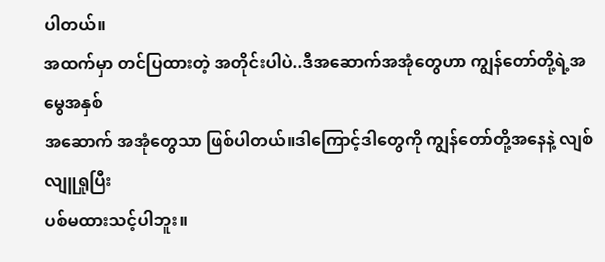ပါတယ်။
အထက်မှာ တင်ပြထားတဲ့ အတိုင်းပါပဲ..ဒီအဆောက်အအုံတွေဟာ ကျွန်တော်တို့ရဲ့အမွေအနှစ်
အဆောက် အအုံတွေသာ ဖြစ်ပါတယ်။ဒါကြောင့်ဒါတွေကို ကျွန်တော်တို့အနေနဲ့ လျစ်လျူရှုပြီး
ပစ်မထားသင့်ပါဘူး။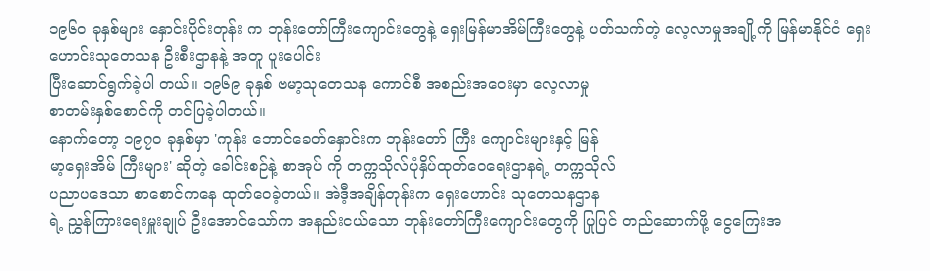၁၉၆၀ ခုနှစ်များ နှောင်းပိုင်းတုန်း က ဘုန်းတော်ကြီးကျောင်းတွေနဲ့ ရှေးမြန်မာအိမ်ကြီးတွေနဲ့ ပတ်သက်တဲ့ လေ့လာမှုအချို့ကို မြန်မာနိုင်ငံ ရှေးဟောင်းသုတေသန ဦးစီးဌာနနဲ့ အတူ ပူးပေါင်း
ပြီးဆောင်ရွက်ခဲ့ပါ တယ်။ ၁၉၆၉ ခုနှစ် ဗမာ့သုတေသန ကောင်စီ အစည်းအဝေးမှာ လေ့လာမှု
စာတမ်းနှစ်စောင်ကို တင်ပြခဲ့ပါတယ်။
နောက်တော့ ၁၉၇၀ ခုနှစ်မှာ 'ကုန်း ဘောင်ခေတ်နှောင်းက ဘုန်းတော် ကြီး ကျောင်းများနှင့် မြန်
မာ့ရှေးအိမ် ကြီးများ' ဆိုတဲ့ ခေါင်းစဉ်နဲ့ စာအုပ် ကို တက္ကသိုလ်ပုံနှိပ်ထုတ်ဝေရေးဌာနရဲ့ တက္ကသိုလ်
ပညာပဒေသာ စာစောင်ကနေ ထုတ်ဝေခဲ့တယ်။ အဲဒီ့အချိန်တုန်းက ရှေးဟောင်း သုတေသနဌာန
ရဲ့ ညွှန်ကြားရေးမှူးချုပ် ဦးအောင်သော်က အနည်းငယ်သော ဘုန်းတော်ကြီးကျောင်းတွေကို ပြုပြင် တည်ဆောက်ဖို့ ငွေကြေးအ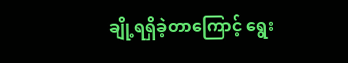ချို့ရရှိခဲ့တာကြောင့် ရွေး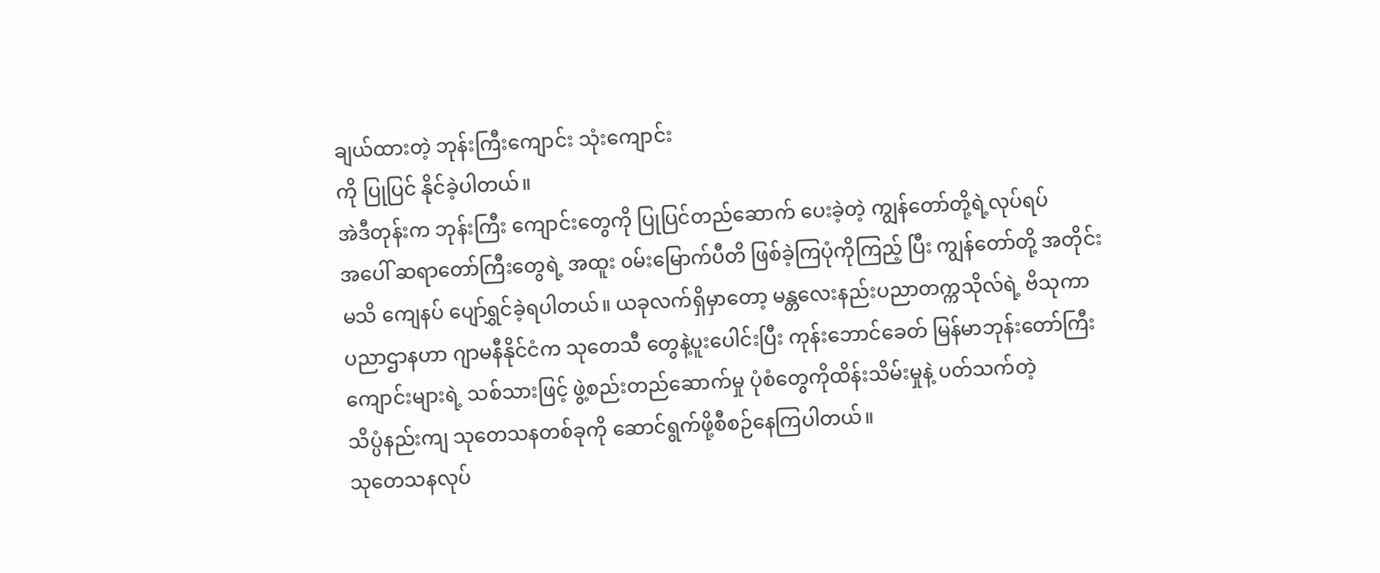ချယ်ထားတဲ့ ဘုန်းကြီးကျောင်း သုံးကျောင်း
ကို ပြုပြင် နိုင်ခဲ့ပါတယ်။
အဲဒီတုန်းက ဘုန်းကြီး ကျောင်းတွေကို ပြုပြင်တည်ဆောက် ပေးခဲ့တဲ့ ကျွန်တော်တို့ရဲ့လုပ်ရပ်
အပေါ် ဆရာတော်ကြီးတွေရဲ့ အထူး ၀မ်းမြောက်ပီတိ ဖြစ်ခဲ့ကြပုံကိုကြည့် ပြီး ကျွန်တော်တို့ အတိုင်း
မသိ ကျေနပ် ပျော်ရွှင်ခဲ့ရပါတယ်။ ယခုလက်ရှိမှာတော့ မန္တလေးနည်းပညာတက္ကသိုလ်ရဲ့ ဗိသုကာ
ပညာဌာနဟာ ဂျာမနီနိုင်ငံက သုတေသီ တွေနဲ့ပူးပေါင်းပြီး ကုန်းဘောင်ခေတ် မြန်မာဘုန်းတော်ကြီး
ကျောင်းများရဲ့ သစ်သားဖြင့် ဖွဲ့စည်းတည်ဆောက်မှု ပုံစံတွေကိုထိန်းသိမ်းမှုနဲ့ ပတ်သက်တဲ့
သိပ္ပံနည်းကျ သုတေသနတစ်ခုကို ဆောင်ရွက်ဖို့စီစဉ်နေကြပါတယ်။
သုတေသနလုပ်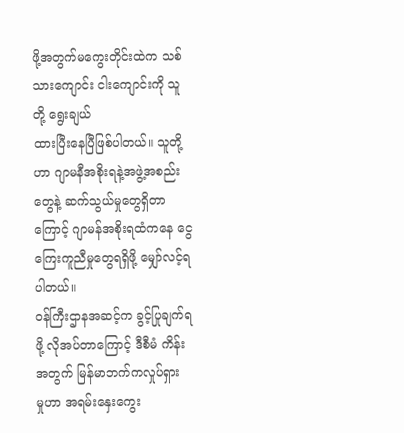ဖို့အတွက်မကွေးတိုင်းထဲက သစ်သားကျောင်း ငါးကျောင်းကို သူတို့ ရွေးချယ်
ထားပြီးနေပြီဖြစ်ပါတယ်။ သူတို့ဟာ ဂျာမနီအစိုးရနဲ့အဖွဲ့အစည်းတွေနဲ့ ဆက်သွယ်မှုတွေရှိတာ
ကြောင့် ဂျာမန်အစိုးရထံကနေ ငွေကြေးကူညီမှုတွေရရှိဖို့ မျှော်လင့်ရပါတယ်။
၀န်ကြီးဌာနအဆင့်က ခွင့်ပြုချက်ရဖို့ လိုအပ်တာကြောင့် ဒီစီမံ ကိန်းအတွက် မြန်မာဘက်ကလှုပ်ရှား
မှုဟာ အရမ်းနှေးကွေး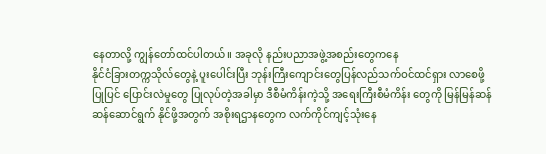နေတာလို့ ကျွန်တော်ထင်ပါတယ်။ အခုလို နည်းပညာအဖွဲ့အစည်းတွေကနေ
နိုင်ငံခြားတက္ကသိုလ်တွေနဲ့ ပူးပေါင်းပြီး ဘုန်းကြီးကျောင်းတွေပြန်လည်သက်ဝင်ထင်ရှား လာစေဖို့
ပြုပြင် ပြောင်းလဲမှုတွေ ပြုလုပ်တဲ့အခါမှာ ဒီစီမံကိန်းကဲ့သို့ အရေးကြီးစီမံကိန်း တွေကို မြန်မြန်ဆန်
ဆန်ဆောင်ရွက် နိုင်ဖို့အတွက် အစိုးရဌာနတွေက လက်ကိုင်ကျင့်သုံးနေ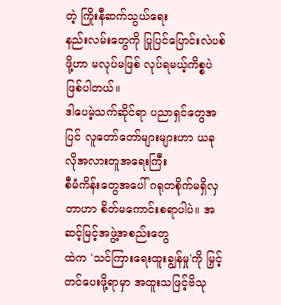တဲ့ ကြိုးနီဆက်သွယ်ရေး
နည်းလမ်းတွေကို ပြုပြင်ပြောင်းလဲပစ်ဖို့ဟာ မလုပ်မဖြစ် လုပ်ရမယ့်ကိစ္စပဲ ဖြစ်ပါတယ်။
ဒါပေမဲ့သက်ဆိုင်ရာ ပညာရှင်တွေအပြင် လူတော်တော်များများဟာ ယခုလိုအလားတူအရေးကြီး
စီမံကိန်းတွေအပေါ် ဂရုတစိုက်မရှိလှတာဟာ စိတ်မကောင်းစရာပါပဲ။ အဆင့်မြင့်အဖွဲ့အစည်းတွေ
ထဲက 'သင်ကြားရေးထူးချွန်မှု'ကို မြှင့်တင်ပေးဖို့ရာမှာ အထူးသဖြင့်ဗိသု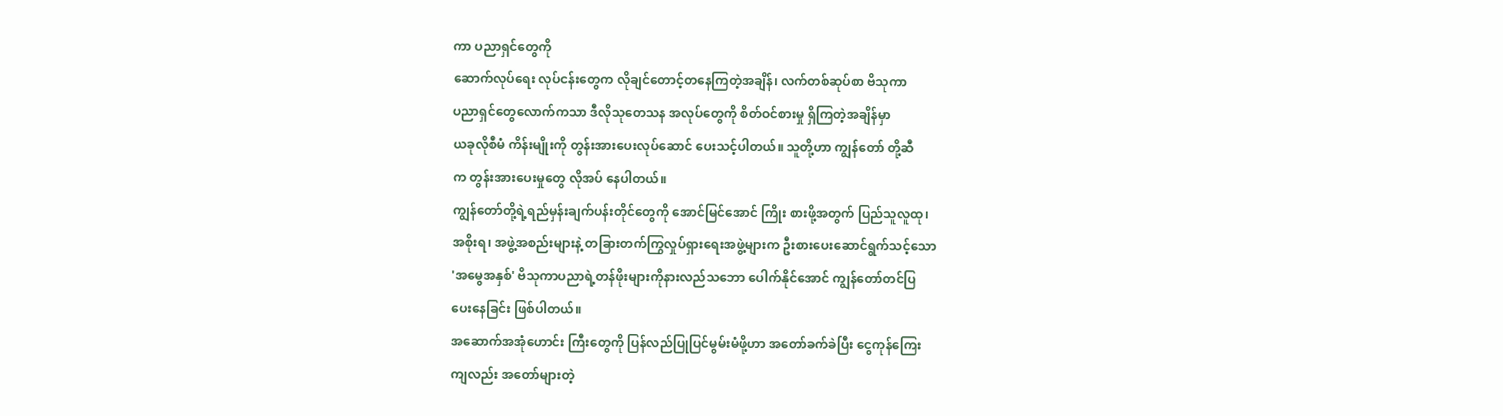ကာ ပညာရှင်တွေကို
ဆောက်လုပ်ရေး လုပ်ငန်းတွေက လိုချင်တောင့်တနေကြတဲ့အချိန်၊ လက်တစ်ဆုပ်စာ ဗိသုကာ
ပညာရှင်တွေလောက်ကသာ ဒီလိုသုတေသန အလုပ်တွေကို စိတ်ဝင်စားမှု ရှိကြတဲ့အချိန်မှာ
ယခုလိုစီမံ ကိန်းမျိုးကို တွန်းအားပေးလုပ်ဆောင် ပေးသင့်ပါတယ်။ သူတို့ဟာ ကျွန်တော် တို့ဆီ
က တွန်းအားပေးမှုတွေ လိုအပ် နေပါတယ်။
ကျွန်တော်တို့ရဲ့ရည်မှန်းချက်ပန်းတိုင်တွေကို အောင်မြင်အောင် ကြိုး စားဖို့အတွက် ပြည်သူလူထု၊
အစိုးရ၊ အဖွဲ့အစည်းများနဲ့ တခြားတက်ကြွလှုပ်ရှားရေးအဖွဲ့များက ဦးစားပေးဆောင်ရွက်သင့်သော
'အမွေအနှစ်' ဗိသုကာပညာရဲ့တန်ဖိုးများကိုနားလည်သဘော ပေါက်နိုင်အောင် ကျွန်တော်တင်ပြ
ပေးနေခြင်း ဖြစ်ပါတယ်။
အဆောက်အအုံဟောင်း ကြီးတွေကို ပြန်လည်ပြုပြင်မွမ်းမံဖို့ဟာ အတော်ခက်ခဲပြီး ငွေကုန်ကြေး
ကျလည်း အတော်များတဲ့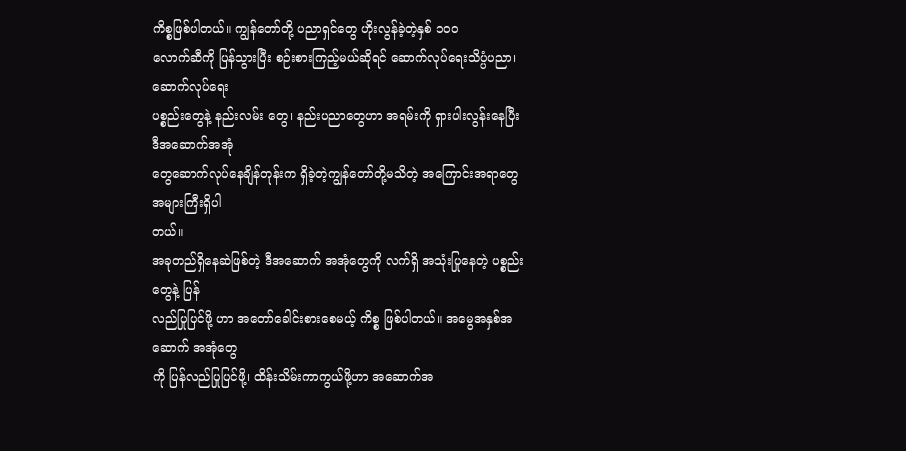ကိစ္စဖြစ်ပါတယ်။ ကျွန်တော်တို့ ပညာရှင်တွေ ဟိုးလွန်ခဲ့တဲ့နှစ် ၁၀၀
လောက်ဆီကို ပြန်သွားပြီး စဉ်းစားကြည့်မယ်ဆိုရင် ဆောက်လုပ်ရေးသိပ္ပံပညာ၊ ဆောက်လုပ်ရေး
ပစ္စည်းတွေနဲ့ နည်းလမ်း တွေ၊ နည်းပညာတွေဟာ အရမ်းကို ရှားပါးလွန်းနေပြီး ဒီအဆောက်အအုံ
တွေဆောက်လုပ်နေချိန်တုန်းက ရှိခဲ့တဲ့ကျွန်တော်တို့မသိတဲ့ အကြောင်းအရာတွေ အများကြီးရှိပါ
တယ်။
အခုတည်ရှိနေဆဲဖြစ်တဲ့ ဒီအဆောက် အအုံတွေကို လက်ရှိ အသုံးပြုနေတဲ့ ပစ္စည်းတွေနဲ့ ပြန်
လည်ပြုပြင်ဖို့ ဟာ အတော်ခေါင်းစားစေမယ့် ကိစ္စ ဖြစ်ပါတယ်။ အမွေအနှစ်အဆောက် အအုံတွေ
ကို ပြန်လည်ပြုပြင်ဖို့၊ ထိန်းသိမ်းကာကွယ်ဖို့ဟာ အဆောက်အ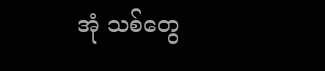အုံ သစ်တွေ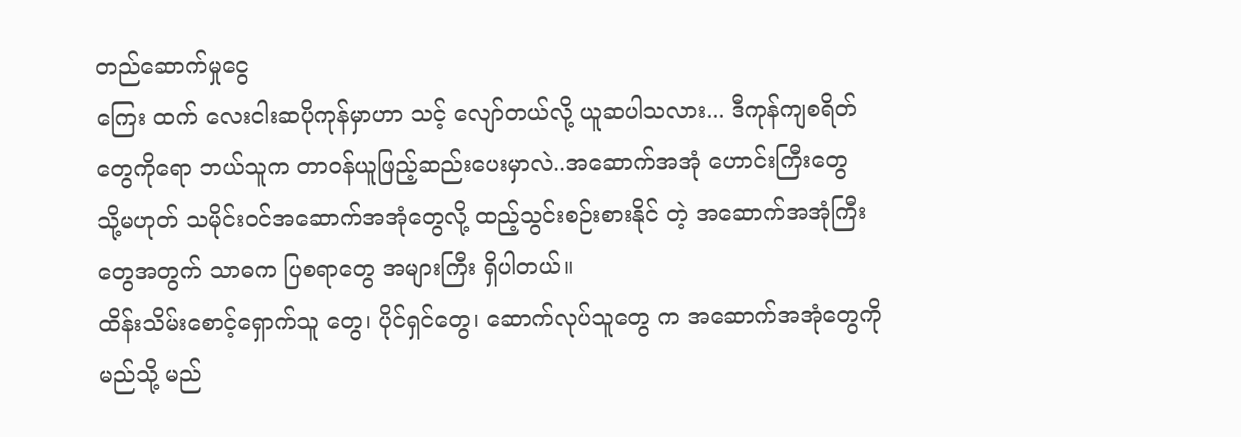တည်ဆောက်မှုငွေ
ကြေး ထက် လေးငါးဆပိုကုန်မှာဟာ သင့် လျော်တယ်လို့ ယူဆပါသလား... ဒီကုန်ကျစရိတ်
တွေကိုရော ဘယ်သူက တာဝန်ယူဖြည့်ဆည်းပေးမှာလဲ..အဆောက်အအုံ ဟောင်းကြီးတွေ
သို့မဟုတ် သမိုင်းဝင်အဆောက်အအုံတွေလို့ ထည့်သွင်းစဉ်းစားနိုင် တဲ့ အဆောက်အအုံကြီး
တွေအတွက် သာဓက ပြစရာတွေ အများကြီး ရှိပါတယ်။
ထိန်းသိမ်းစောင့်ရှောက်သူ တွေ၊ ပိုင်ရှင်တွေ၊ ဆောက်လုပ်သူတွေ က အဆောက်အအုံတွေကို
မည်သို့ မည်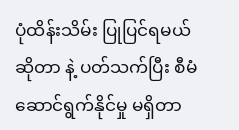ပုံထိန်းသိမ်း ပြုပြင်ရမယ်ဆိုတာ နဲ့ ပတ်သက်ပြီး စီမံဆောင်ရွက်နိုင်မှု မရှိတာ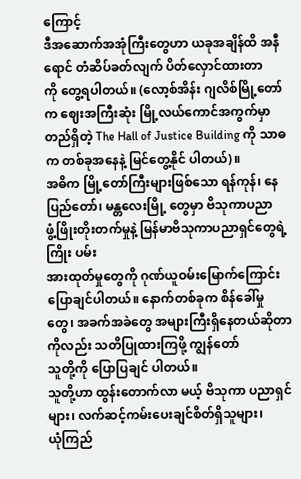ကြောင့်
ဒီအဆောက်အအုံကြီးတွေဟာ ယခုအချိန်ထိ အနီရောင် တံဆိပ်ခတ်လျက် ပိတ်လှောင်ထားတာ
ကို တွေ့ရပါတယ်။ (လော့စ်အိန်း ဂျလိစ်မြို့တော်က ဈေးအကြီးဆုံး မြို့လယ်ကောင်အကွက်မှာ
တည်ရှိတဲ့ The Hall of Justice Building ကို သာဓက တစ်ခုအနေနဲ့ မြင်တွေ့နိုင် ပါတယ်)။
အဓိက မြို့တော်ကြီးများဖြစ်သော ရန်ကုန်၊ နေပြည်တော်၊ မန္တလေးမြို့ တွေမှာ ဗိသုကာပညာ
ဖွံ့ဖြိုးတိုးတက်မှုနဲ့ မြန်မာဗိသုကာပညာရှင်တွေရဲ့ ကြိုး ပမ်း
အားထုတ်မှုတွေကို ဂုဏ်ယူဝမ်းမြောက်ကြောင်း ပြောချင်ပါတယ်။ နောက်တစ်ခုက စိန်ခေါ်မှု
တွေ၊ အခက်အခဲတွေ အများကြီးရှိနေတယ်ဆိုတာကိုလည်း သတိပြုထားကြဖို့ ကျွန်တော်
သူတို့ကို ပြောပြချင် ပါတယ်။
သူတို့ဟာ ထွန်းတောက်လာ မယ့် ဗိသုကာ ပညာရှင်များ၊ လက်ဆင့်ကမ်းပေးချင်စိတ်ရှိသူများ၊
ယုံကြည်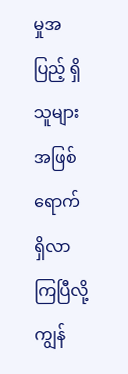မှုအပြည့် ရှိသူများအဖြစ် ရောက်ရှိလာကြပြီလို့ ကျွန်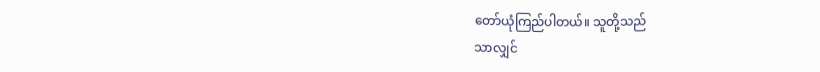တော်ယုံကြည်ပါတယ်။ သူတို့သည်
သာလျှင်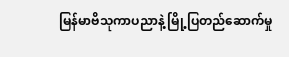မြန်မာဗိသုကာပညာနဲ့ မြို့ပြတည်ဆောက်မှု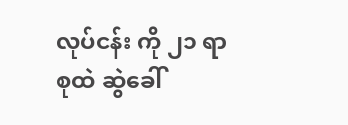လုပ်ငန်း ကို ၂၁ ရာစုထဲ ဆွဲခေါ်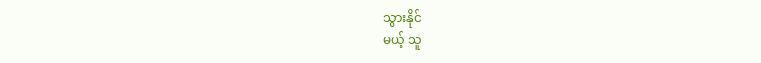သွားနိုင်
မယ့် သူ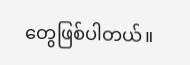တွေဖြစ်ပါတယ်။